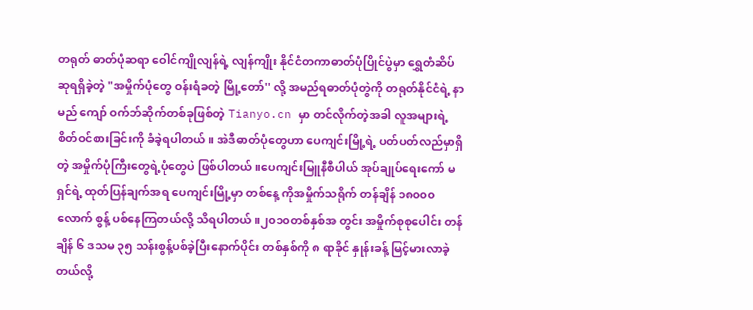တရုတ် ဓာတ်ပုံဆရာ ဝေါင်ကျိုလျန်ရဲ့ လျန်ကျိုး နိုင်ငံတကာဓာတ်ပုံပြိုင်ပွဲမှာ ရွှေတံဆိပ် ဆုရရှိခဲ့တဲ့ "အမှိုက်ပုံတွေ ဝန်းရံခတဲ့ မြို့တော်'' လို့ အမည်ရဓာတ်ပုံတွဲကို တရုတ်နိုင်ငံရဲ့ နာမည် ကျော် ဝက်ဘ်ဆိုက်တစ်ခုဖြစ်တဲ့ Tianyo.cn မှာ တင်လိုက်တဲ့အခါ လူအများရဲ့စိတ်ဝင်စားခြင်းကို ခံခဲ့ရပါတယ်။ အဲဒီဓာတ်ပုံတွေဟာ ပေကျင်းမြို့ရဲ့ ပတ်ပတ်လည်မှာရှိတဲ့ အမှိုက်ပုံကြီးတွေရဲ့ပုံတွေပဲ ဖြစ်ပါတယ်။ပေကျင်းမြူနီစီပါယ် အုပ်ချုပ်ရေးကော် မရှင်ရဲ့ ထုတ်ပြန်ချက်အရ ပေကျင်းမြို့မှာ တစ်နေ့ ကိုအမှိုက်သရိုက် တန်ချိန် ၁၈၀၀၀ လောက် စွန့် ပစ်နေကြတယ်လို့ သိရပါတယ်။၂၀၁၀တစ်နှစ်အ တွင်း အမှိုက်စုစုပေါင်း တန်ချိန် ၆ ဒသမ ၃၅ သန်းစွန့်ပစ်ခဲ့ပြီးနောက်ပိုင်း တစ်နှစ်ကို ၈ ရာခိုင် နှုန်းခန့် မြင့်မားလာခဲ့တယ်လို့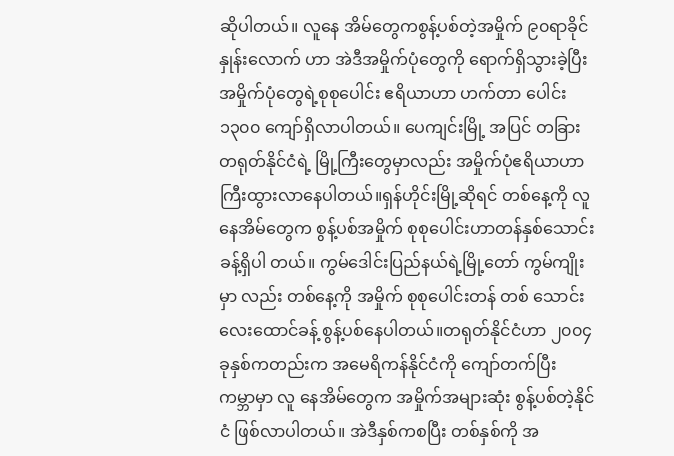ဆိုပါတယ်။ လူနေ အိမ်တွေကစွန့်ပစ်တဲ့အမှိုက် ၉၀ရာခိုင်နှုန်းလောက် ဟာ အဲဒီအမှိုက်ပုံတွေကို ရောက်ရှိသွားခဲ့ပြီး အမှိုက်ပုံတွေရဲ့စုစုပေါင်း ဧရိယာဟာ ဟက်တာ ပေါင်း ၁၃၀၀ ကျော်ရှိလာပါတယ်။ ပေကျင်းမြို့ အပြင် တခြား တရုတ်နိုင်ငံရဲ့ မြို့ကြီးတွေမှာလည်း အမှိုက်ပုံဧရိယာဟာ ကြီးထွားလာနေပါတယ်။ရှန်ဟိုင်းမြို့ဆိုရင် တစ်နေ့ကို လူနေအိမ်တွေက စွန့်ပစ်အမှိုက် စုစုပေါင်းဟာတန်နှစ်သောင်းခန့်ရှိပါ တယ်။ ကွမ်ဒေါင်းပြည်နယ်ရဲ့မြို့တော် ကွမ်ကျိုးမှာ လည်း တစ်နေ့ကို အမှိုက် စုစုပေါင်းတန် တစ် သောင်းလေးထောင်ခန့် စွန့်ပစ်နေပါတယ်။တရုတ်နိုင်ငံဟာ ၂၀၀၄ ခုနှစ်ကတည်းက အမေရိကန်နိုင်ငံကို ကျော်တက်ပြီး ကမ္ဘာမှာ လူ နေအိမ်တွေက အမှိုက်အများဆုံး စွန့်ပစ်တဲ့နိုင်ငံ ဖြစ်လာပါတယ်။ အဲဒီနှစ်ကစပြီး တစ်နှစ်ကို အ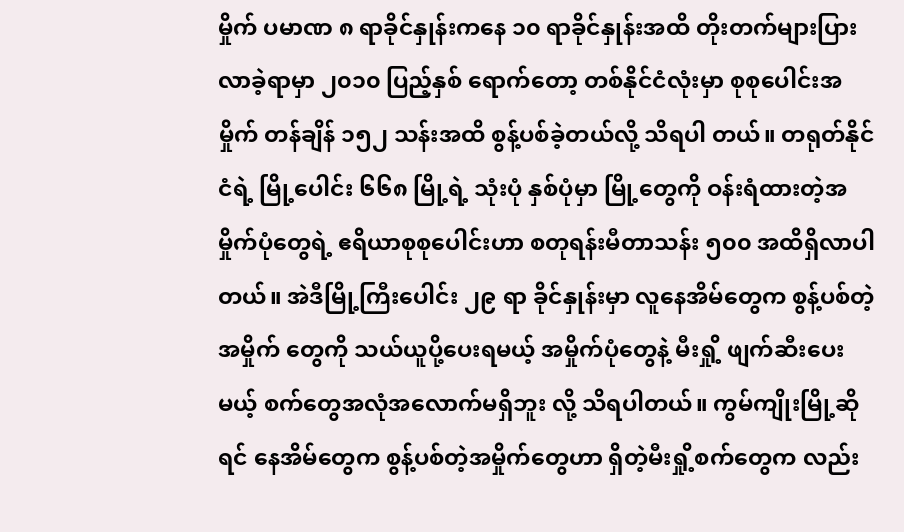မှိုက် ပမာဏ ၈ ရာခိုင်နှုန်းကနေ ၁၀ ရာခိုင်နှုန်းအထိ တိုးတက်များပြားလာခဲ့ရာမှာ ၂၀၁၀ ပြည့်နှစ် ရောက်တော့ တစ်နိုင်ငံလုံးမှာ စုစုပေါင်းအမှိုက် တန်ချိန် ၁၅၂ သန်းအထိ စွန့်ပစ်ခဲ့တယ်လို့ သိရပါ တယ်။ တရုတ်နိုင်ငံရဲ့ မြို့ပေါင်း ၆၆၈ မြို့ရဲ့ သုံးပုံ နှစ်ပုံမှာ မြို့တွေကို ဝန်းရံထားတဲ့အမှိုက်ပုံတွေရဲ့ ဧရိယာစုစုပေါင်းဟာ စတုရန်းမီတာသန်း ၅၀၀ အထိရှိလာပါတယ်။ အဲဒီမြို့ကြီးပေါင်း ၂၉ ရာ ခိုင်နှုန်းမှာ လူနေအိမ်တွေက စွန့်ပစ်တဲ့အမှိုက် တွေကို သယ်ယူပို့ပေးရမယ့် အမှိုက်ပုံတွေနဲ့ မီးရှို့ ဖျက်ဆီးပေးမယ့် စက်တွေအလုံအလောက်မရှိဘူး လို့ သိရပါတယ်။ ကွမ်ကျိုးမြို့ဆိုရင် နေအိမ်တွေက စွန့်ပစ်တဲ့အမှိုက်တွေဟာ ရှိတဲ့မီးရှို့စက်တွေက လည်း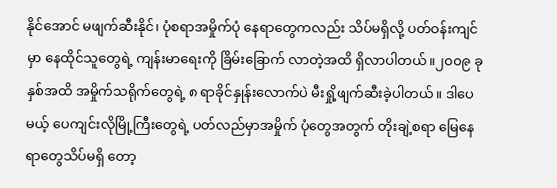နိုင်အောင် မဖျက်ဆီးနိုင်၊ ပုံစရာအမှိုက်ပုံ နေရာတွေကလည်း သိပ်မရှိလို့ ပတ်ဝန်းကျင်မှာ နေထိုင်သူတွေရဲ့ ကျန်းမာရေးကို ခြိမ်းခြောက် လာတဲ့အထိ ရှိလာပါတယ်။၂၀၀၉ ခုနှစ်အထိ အမှိုက်သရိုက်တွေရဲ့ ၈ ရာခိုင်နှုန်းလောက်ပဲ မီးရှို့ဖျက်ဆီးခဲ့ပါတယ်။ ဒါပေ မယ့် ပေကျင်းလိုမြို့ကြီးတွေရဲ့ ပတ်လည်မှာအမှိုက် ပုံတွေအတွက် တိုးချဲ့စရာ မြေနေရာတွေသိပ်မရှိ တော့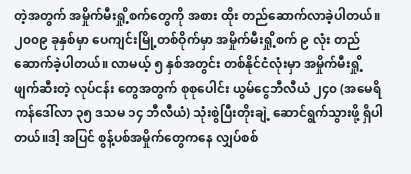တဲ့အတွက် အမှိုက်မီးရှို့စက်တွေကို အစား ထိုး တည်ဆောက်လာခဲ့ပါတယ်။ ၂၀၀၉ ခုနှစ်မှာ ပေကျင်းမြို့တစ်ဝိုက်မှာ အမှိုက်မီးရှို့စက် ၉ လုံး တည်ဆောက်ခဲ့ပါတယ်။ လာမယ့် ၅ နှစ်အတွင်း တစ်နိုင်ငံလုံးမှာ အမှိုက်မီးရှို့ဖျက်ဆီးတဲ့ လုပ်ငန်း တွေအတွက် စုစုပေါင်း ယွမ်ငွေဘီလီယံ ၂၄၀ (အမေရိကန်ဒေါ်လာ ၃၅ ဒသမ ၁၄ ဘီလီယံ) သုံးစွဲပြီးတိုးချဲ့ ဆောင်ရွက်သွားဖို့ ရှိပါတယ်။ဒါ့ အပြင် စွန့်ပစ်အမှိုက်တွေကနေ လျှပ်စစ်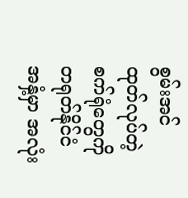စွမ်းအင် ထုတ်လုပ်တဲ့ စက်ရုံတွေကို တရုတ်နိုင်ငံအနှံ့မှာ အလုံး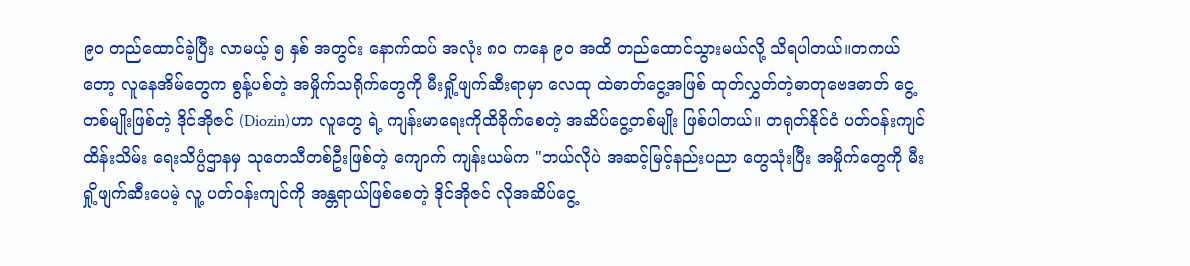၉၀ တည်ထောင်ခဲ့ပြီး လာမယ့် ၅ နှစ် အတွင်း နောက်ထပ် အလုံး ၈၀ ကနေ ၉၀ အထိ တည်ထောင်သွားမယ်လို့ သိရပါတယ်။တကယ်တော့ လူနေအိမ်တွေက စွန့်ပစ်တဲ့ အမှိုက်သရိုက်တွေကို မီးရှို့ဖျက်ဆီးရာမှာ လေထု ထဲဓာတ်ငွေ့အဖြစ် ထုတ်လွှတ်တဲ့ဓာတုဗေဒဓာတ် ငွေ့ တစ်မျိုးဖြစ်တဲ့ ဒိုင်အိုဇင် (Diozin)ဟာ လူတွေ ရဲ့ ကျန်းမာရေးကိုထိခိုက်စေတဲ့ အဆိပ်ငွေ့တစ်မျိုး ဖြစ်ပါတယ်။ တရုတ်နိုင်ငံ ပတ်ဝန်းကျင်ထိန်းသိမ်း ရေးသိပ္ပံဌာနမှ သုတေသီတစ်ဦးဖြစ်တဲ့ ကျောက် ကျန်းယမ်က "ဘယ်လိုပဲ အဆင့်မြင့်နည်းပညာ တွေသုံးပြီး အမှိုက်တွေကို မီးရှို့ဖျက်ဆီးပေမဲ့ လူ့ ပတ်ဝန်းကျင်ကို အန္တရာယ်ဖြစ်စေတဲ့ ဒိုင်အိုဇင် လိုအဆိပ်ငွေ့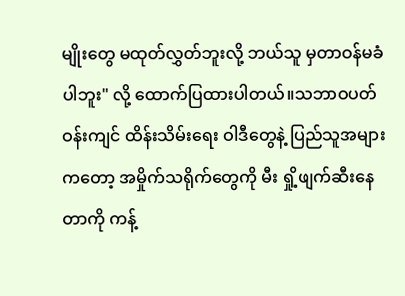မျိုးတွေ မထုတ်လွှတ်ဘူးလို့ ဘယ်သူ မှတာဝန်မခံပါဘူး" လို့ ထောက်ပြထားပါတယ်။သဘာဝပတ်ဝန်းကျင် ထိန်းသိမ်းရေး ဝါဒီတွေနဲ့ ပြည်သူအများကတော့ အမှိုက်သရိုက်တွေကို မီး ရှို့ဖျက်ဆီးနေတာကို ကန့်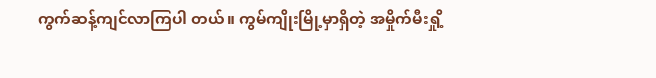ကွက်ဆန့်ကျင်လာကြပါ တယ်။ ကွမ်ကျိုးမြို့မှာရှိတဲ့ အမှိုက်မီးရှို့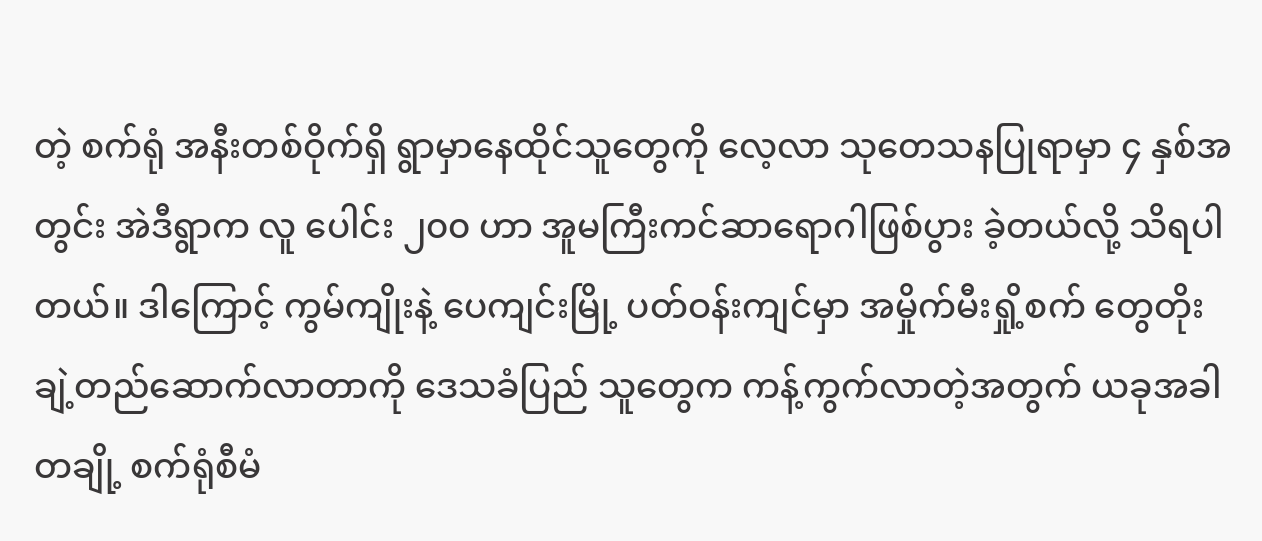တဲ့ စက်ရုံ အနီးတစ်ဝိုက်ရှိ ရွာမှာနေထိုင်သူတွေကို လေ့လာ သုတေသနပြုရာမှာ ၄ နှစ်အတွင်း အဲဒီရွာက လူ ပေါင်း ၂၀၀ ဟာ အူမကြီးကင်ဆာရောဂါဖြစ်ပွား ခဲ့တယ်လို့ သိရပါတယ်။ ဒါကြောင့် ကွမ်ကျိုးနဲ့ ပေကျင်းမြို့ ပတ်ဝန်းကျင်မှာ အမှိုက်မီးရှို့စက် တွေတိုးချဲ့တည်ဆောက်လာတာကို ဒေသခံပြည် သူတွေက ကန့်ကွက်လာတဲ့အတွက် ယခုအခါ တချို့ စက်ရုံစီမံ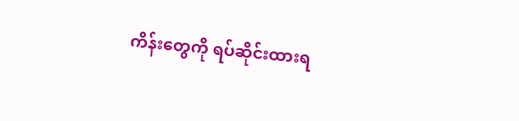ကိန်းတွေကို ရပ်ဆိုင်းထားရ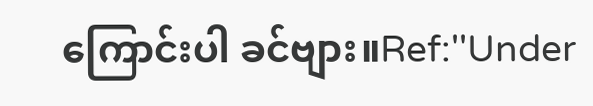ကြောင်းပါ ခင်ဗျား။Ref:''Under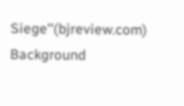Siege''(bjreview.com)
Background